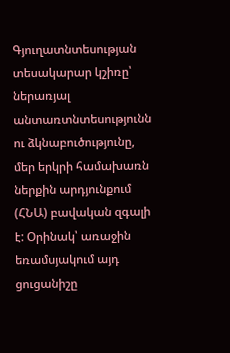Գյուղատնտեսության տեսակարար կշիռը՝ ներառյալ անտառտնտեսությունն ու ձկնաբուծությունը, մեր երկրի համախառն ներքին արդյունքում (ՀՆԱ) բավական զգալի է: Օրինակ՝ առաջին եռամսյակում այդ ցուցանիշը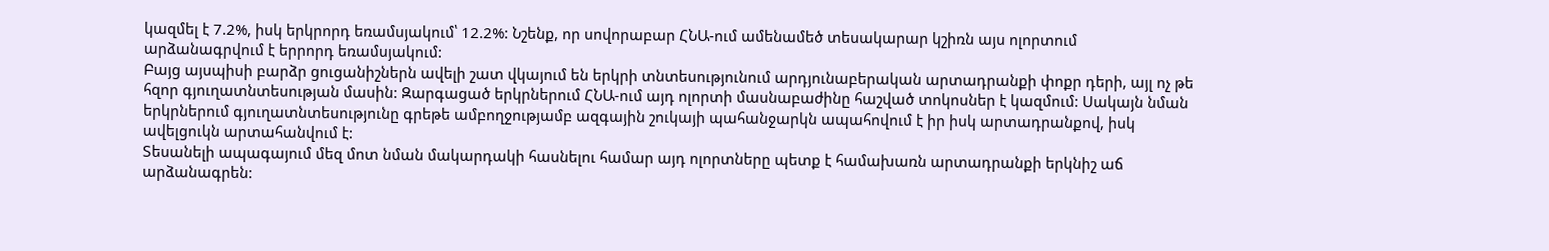կազմել է 7.2%, իսկ երկրորդ եռամսյակում՝ 12.2%: Նշենք, որ սովորաբար ՀՆԱ-ում ամենամեծ տեսակարար կշիռն այս ոլորտում արձանագրվում է երրորդ եռամսյակում:
Բայց այսպիսի բարձր ցուցանիշներն ավելի շատ վկայում են երկրի տնտեսությունում արդյունաբերական արտադրանքի փոքր դերի, այլ ոչ թե հզոր գյուղատնտեսության մասին: Զարգացած երկրներում ՀՆԱ-ում այդ ոլորտի մասնաբաժինը հաշված տոկոսներ է կազմում: Սակայն նման երկրներում գյուղատնտեսությունը գրեթե ամբողջությամբ ազգային շուկայի պահանջարկն ապահովում է իր իսկ արտադրանքով, իսկ ավելցուկն արտահանվում է:
Տեսանելի ապագայում մեզ մոտ նման մակարդակի հասնելու համար այդ ոլորտները պետք է համախառն արտադրանքի երկնիշ աճ արձանագրեն: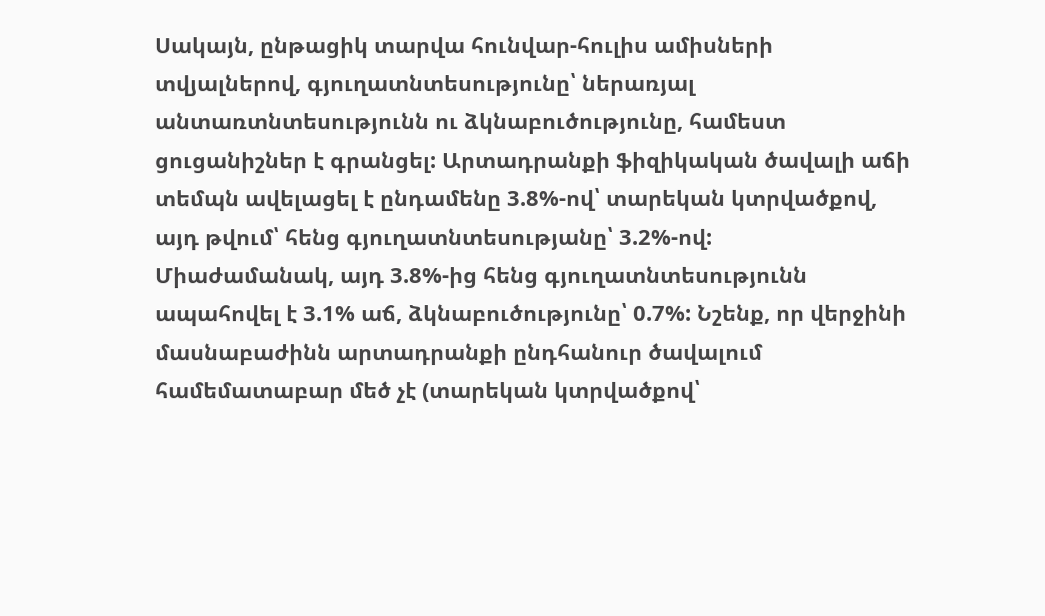Սակայն, ընթացիկ տարվա հունվար-հուլիս ամիսների տվյալներով, գյուղատնտեսությունը՝ ներառյալ անտառտնտեսությունն ու ձկնաբուծությունը, համեստ ցուցանիշներ է գրանցել: Արտադրանքի ֆիզիկական ծավալի աճի տեմպն ավելացել է ընդամենը 3.8%-ով՝ տարեկան կտրվածքով, այդ թվում՝ հենց գյուղատնտեսությանը՝ 3.2%-ով:
Միաժամանակ, այդ 3.8%-ից հենց գյուղատնտեսությունն ապահովել է 3.1% աճ, ձկնաբուծությունը՝ 0.7%: Նշենք, որ վերջինի մասնաբաժինն արտադրանքի ընդհանուր ծավալում համեմատաբար մեծ չէ (տարեկան կտրվածքով՝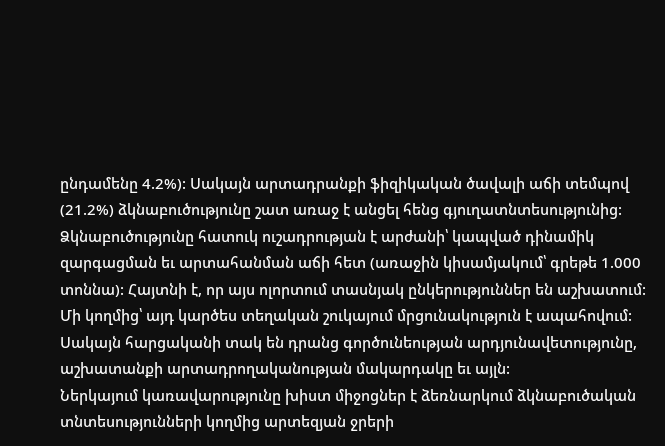ընդամենը 4.2%): Սակայն արտադրանքի ֆիզիկական ծավալի աճի տեմպով (21.2%) ձկնաբուծությունը շատ առաջ է անցել հենց գյուղատնտեսությունից:
Ձկնաբուծությունը հատուկ ուշադրության է արժանի՝ կապված դինամիկ զարգացման եւ արտահանման աճի հետ (առաջին կիսամյակում՝ գրեթե 1.000 տոննա): Հայտնի է, որ այս ոլորտում տասնյակ ընկերություններ են աշխատում: Մի կողմից՝ այդ կարծես տեղական շուկայում մրցունակություն է ապահովում: Սակայն հարցականի տակ են դրանց գործունեության արդյունավետությունը, աշխատանքի արտադրողականության մակարդակը եւ այլն:
Ներկայում կառավարությունը խիստ միջոցներ է ձեռնարկում ձկնաբուծական տնտեսությունների կողմից արտեզյան ջրերի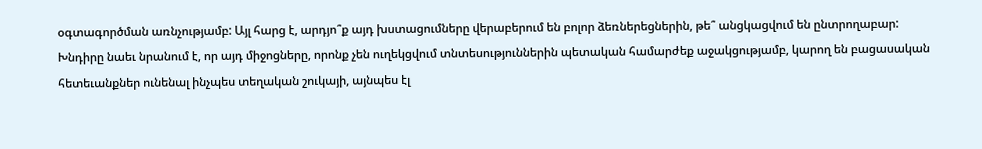օգտագործման առնչությամբ: Այլ հարց է, արդյո՞ք այդ խստացումները վերաբերում են բոլոր ձեռներեցներին, թե՞ անցկացվում են ընտրողաբար: Խնդիրը նաեւ նրանում է, որ այդ միջոցները, որոնք չեն ուղեկցվում տնտեսություններին պետական համարժեք աջակցությամբ, կարող են բացասական հետեւանքներ ունենալ ինչպես տեղական շուկայի, այնպես էլ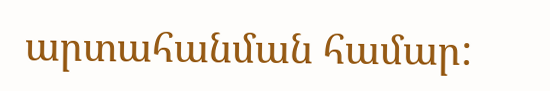արտահանման համար: